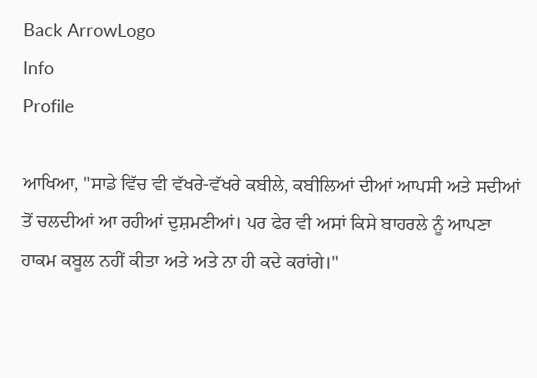Back ArrowLogo
Info
Profile

ਆਖਿਆ, "ਸਾਡੇ ਵਿੱਚ ਵੀ ਵੱਖਰੇ-ਵੱਖਰੇ ਕਬੀਲੇ, ਕਬੀਲਿਆਂ ਦੀਆਂ ਆਪਸੀ ਅਤੇ ਸਦੀਆਂ ਤੋਂ ਚਲਦੀਆਂ ਆ ਰਹੀਆਂ ਦੁਸ਼ਮਣੀਆਂ। ਪਰ ਫੇਰ ਵੀ ਅਸਾਂ ਕਿਸੇ ਬਾਹਰਲੇ ਨੂੰ ਆਪਣਾ ਹਾਕਮ ਕਬੂਲ ਨਹੀਂ ਕੀਤਾ ਅਤੇ ਅਤੇ ਨਾ ਹੀ ਕਦੇ ਕਰਾਂਗੇ।"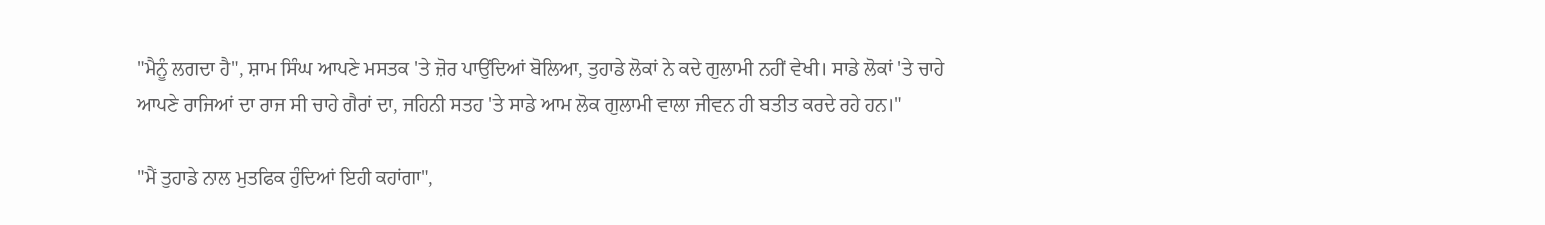"ਮੈਨੂੰ ਲਗਦਾ ਹੈ", ਸ਼ਾਮ ਸਿੰਘ ਆਪਣੇ ਮਸਤਕ 'ਤੇ ਜ਼ੋਰ ਪਾਉਂਦਿਆਂ ਬੋਲਿਆ, ਤੁਹਾਡੇ ਲੋਕਾਂ ਨੇ ਕਦੇ ਗੁਲਾਮੀ ਨਹੀਂ ਵੇਖੀ। ਸਾਡੇ ਲੋਕਾਂ 'ਤੇ ਚਾਹੇ ਆਪਣੇ ਰਾਜਿਆਂ ਦਾ ਰਾਜ ਸੀ ਚਾਹੇ ਗੈਰਾਂ ਦਾ, ਜਹਿਨੀ ਸਤਹ 'ਤੇ ਸਾਡੇ ਆਮ ਲੋਕ ਗੁਲਾਮੀ ਵਾਲਾ ਜੀਵਨ ਹੀ ਬਤੀਤ ਕਰਦੇ ਰਹੇ ਹਨ।"

"ਮੈਂ ਤੁਹਾਡੇ ਨਾਲ ਮੁਤਫਿਕ ਹੁੰਦਿਆਂ ਇਹੀ ਕਹਾਂਗਾ",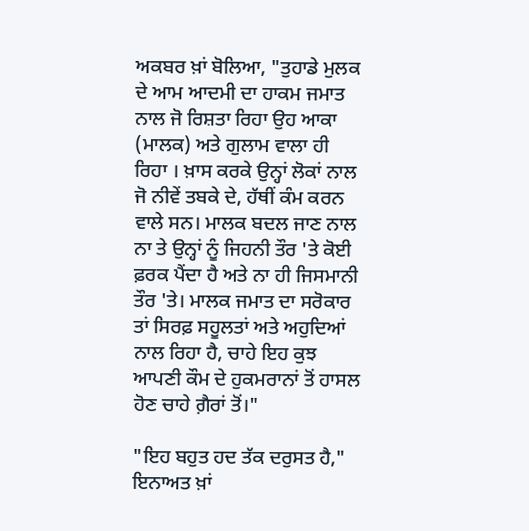ਅਕਬਰ ਖ਼ਾਂ ਬੋਲਿਆ, "ਤੁਹਾਡੇ ਮੁਲਕ ਦੇ ਆਮ ਆਦਮੀ ਦਾ ਹਾਕਮ ਜਮਾਤ ਨਾਲ ਜੋ ਰਿਸ਼ਤਾ ਰਿਹਾ ਉਹ ਆਕਾ (ਮਾਲਕ) ਅਤੇ ਗੁਲਾਮ ਵਾਲਾ ਹੀ ਰਿਹਾ । ਖ਼ਾਸ ਕਰਕੇ ਉਨ੍ਹਾਂ ਲੋਕਾਂ ਨਾਲ ਜੋ ਨੀਵੇਂ ਤਬਕੇ ਦੇ, ਹੱਥੀਂ ਕੰਮ ਕਰਨ ਵਾਲੇ ਸਨ। ਮਾਲਕ ਬਦਲ ਜਾਣ ਨਾਲ ਨਾ ਤੇ ਉਨ੍ਹਾਂ ਨੂੰ ਜਿਹਨੀ ਤੌਰ 'ਤੇ ਕੋਈ ਫ਼ਰਕ ਪੈਂਦਾ ਹੈ ਅਤੇ ਨਾ ਹੀ ਜਿਸਮਾਨੀ ਤੌਰ 'ਤੇ। ਮਾਲਕ ਜਮਾਤ ਦਾ ਸਰੋਕਾਰ ਤਾਂ ਸਿਰਫ਼ ਸਹੂਲਤਾਂ ਅਤੇ ਅਹੁਦਿਆਂ ਨਾਲ ਰਿਹਾ ਹੈ, ਚਾਹੇ ਇਹ ਕੁਝ ਆਪਣੀ ਕੌਮ ਦੇ ਹੁਕਮਰਾਨਾਂ ਤੋਂ ਹਾਸਲ ਹੋਣ ਚਾਹੇ ਗ਼ੈਰਾਂ ਤੋਂ।"

"ਇਹ ਬਹੁਤ ਹਦ ਤੱਕ ਦਰੁਸਤ ਹੈ," ਇਨਾਅਤ ਖ਼ਾਂ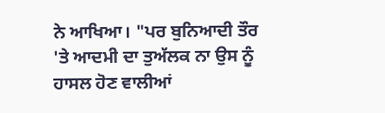ਨੇ ਆਖਿਆ। "ਪਰ ਬੁਨਿਆਦੀ ਤੌਰ 'ਤੇ ਆਦਮੀ ਦਾ ਤੁਅੱਲਕ ਨਾ ਉਸ ਨੂੰ ਹਾਸਲ ਹੋਣ ਵਾਲੀਆਂ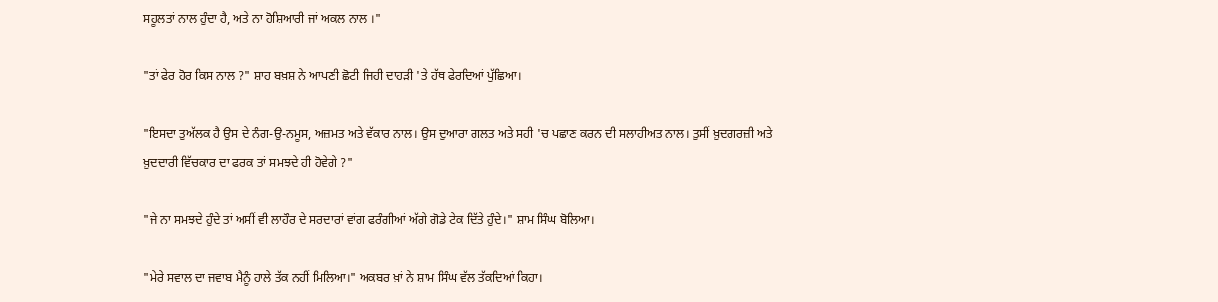ਸਹੂਲਤਾਂ ਨਾਲ ਹੁੰਦਾ ਹੈ, ਅਤੇ ਨਾ ਹੋਸ਼ਿਆਰੀ ਜਾਂ ਅਕਲ ਨਾਲ ।"

"ਤਾਂ ਫੇਰ ਹੋਰ ਕਿਸ ਨਾਲ ?" ਸ਼ਾਹ ਬਖ਼ਸ਼ ਨੇ ਆਪਣੀ ਛੋਟੀ ਜਿਹੀ ਦਾਹੜੀ 'ਤੇ ਹੱਥ ਫੇਰਦਿਆਂ ਪੁੱਛਿਆ।

"ਇਸਦਾ ਤੁਅੱਲਕ ਹੈ ਉਸ ਦੇ ਨੰਗ-ਉ-ਨਮੂਸ, ਅਜ਼ਮਤ ਅਤੇ ਵੱਕਾਰ ਨਾਲ। ਉਸ ਦੁਆਰਾ ਗਲਤ ਅਤੇ ਸਹੀ 'ਚ ਪਛਾਣ ਕਰਨ ਦੀ ਸਲਾਹੀਅਤ ਨਾਲ। ਤੁਸੀਂ ਖ਼ੁਦਗਰਜ਼ੀ ਅਤੇ ਖ਼ੁਦਦਾਰੀ ਵਿੱਚਕਾਰ ਦਾ ਫਰਕ ਤਾਂ ਸਮਝਦੇ ਹੀ ਹੋਵੇਗੇ ?"

"ਜੇ ਨਾ ਸਮਝਦੇ ਹੁੰਦੇ ਤਾਂ ਅਸੀਂ ਵੀ ਲਾਹੌਰ ਦੇ ਸਰਦਾਰਾਂ ਵਾਂਗ ਫਰੰਗੀਆਂ ਅੱਗੇ ਗੋਡੇ ਟੇਕ ਦਿੱਤੇ ਹੁੰਦੇ।" ਸ਼ਾਮ ਸਿੰਘ ਬੋਲਿਆ।

"ਮੇਰੇ ਸਵਾਲ ਦਾ ਜਵਾਬ ਮੈਨੂੰ ਹਾਲੇ ਤੱਕ ਨਹੀਂ ਮਿਲਿਆ।" ਅਕਬਰ ਖ਼ਾਂ ਨੇ ਸ਼ਾਮ ਸਿੰਘ ਵੱਲ ਤੱਕਦਿਆਂ ਕਿਹਾ।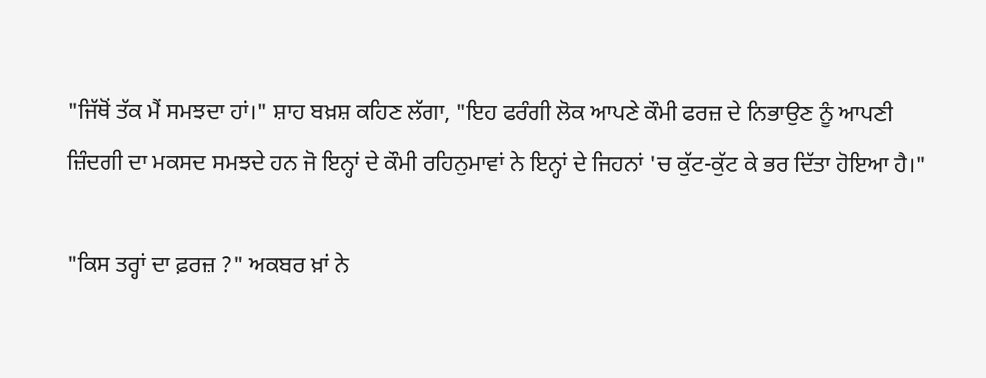"ਜਿੱਥੋਂ ਤੱਕ ਮੈਂ ਸਮਝਦਾ ਹਾਂ।" ਸ਼ਾਹ ਬਖ਼ਸ਼ ਕਹਿਣ ਲੱਗਾ, "ਇਹ ਫਰੰਗੀ ਲੋਕ ਆਪਣੇ ਕੌਮੀ ਫਰਜ਼ ਦੇ ਨਿਭਾਉਣ ਨੂੰ ਆਪਣੀ ਜ਼ਿੰਦਗੀ ਦਾ ਮਕਸਦ ਸਮਝਦੇ ਹਨ ਜੋ ਇਨ੍ਹਾਂ ਦੇ ਕੌਮੀ ਰਹਿਨੁਮਾਵਾਂ ਨੇ ਇਨ੍ਹਾਂ ਦੇ ਜਿਹਨਾਂ 'ਚ ਕੁੱਟ-ਕੁੱਟ ਕੇ ਭਰ ਦਿੱਤਾ ਹੋਇਆ ਹੈ।"

"ਕਿਸ ਤਰ੍ਹਾਂ ਦਾ ਫ਼ਰਜ਼ ?" ਅਕਬਰ ਖ਼ਾਂ ਨੇ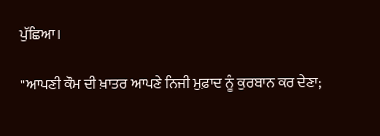ਪੁੱਛਿਆ।

"ਆਪਣੀ ਕੌਮ ਦੀ ਖ਼ਾਤਰ ਆਪਣੇ ਨਿਜੀ ਮੁਫ਼ਾਦ ਨੂੰ ਕੁਰਬਾਨ ਕਰ ਦੇਣਾ;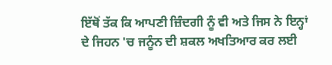ਇੱਥੋਂ ਤੱਕ ਕਿ ਆਪਣੀ ਜ਼ਿੰਦਗੀ ਨੂੰ ਵੀ ਅਤੇ ਜਿਸ ਨੇ ਇਨ੍ਹਾਂ ਦੇ ਜਿਹਨ 'ਚ ਜਨੂੰਨ ਦੀ ਸ਼ਕਲ ਅਖਤਿਆਰ ਕਰ ਲਈ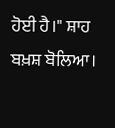ਹੋਈ ਹੈ।" ਸ਼ਾਹ ਬਖ਼ਸ਼ ਬੋਲਿਆ।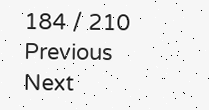184 / 210
Previous
Next